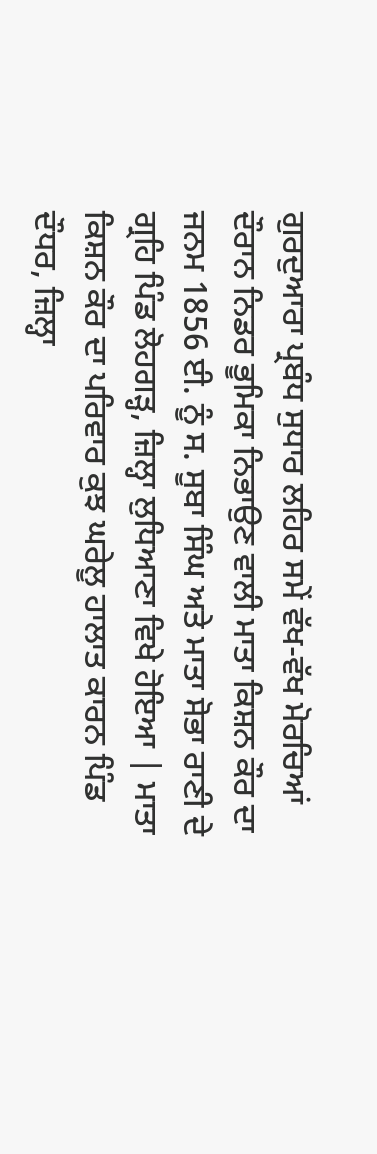ਗੁਰਦੁਆਰਾ ਪ੍ਰਬੰਧ ਸੁਧਾਰ ਲਹਿਰ ਸਮੇਂ ਵੱਖ-ਵੱਖ ਮੋਰਚਿਆਂ ਦੌਰਾਨ ਨਿਡਰ ਭੂਮਿਕਾ ਨਿਭਾਉਣ ਵਾਲੀ ਮਾਤਾ ਕਿਸ਼ਨ ਕੌਰ ਦਾ ਜਨਮ 1856 ਈ. ਨੂੰ ਸ. ਸੂਬਾ ਸਿੰਘ ਅਤੇ ਮਾਤਾ ਸੋਭਾ ਰਾਣੀ ਦੇ ਗ੍ਰਹਿ ਪਿੰਡ ਲੋਹਗੜ੍ਹ, ਜ਼ਿਲ੍ਹਾ ਲੁਧਿਆਣਾ ਵਿਖੇ ਹੋਇਆ | ਮਾਤਾ ਕਿਸ਼ਨ ਕੌਰ ਦਾ ਪਰਿਵਾਰ ਕੁਝ ਘਰੇਲੂ ਹਾਲਾਤ ਕਾਰਨ ਪਿੰਡ ਦੌਧਰ, ਜ਼ਿਲ੍ਹਾ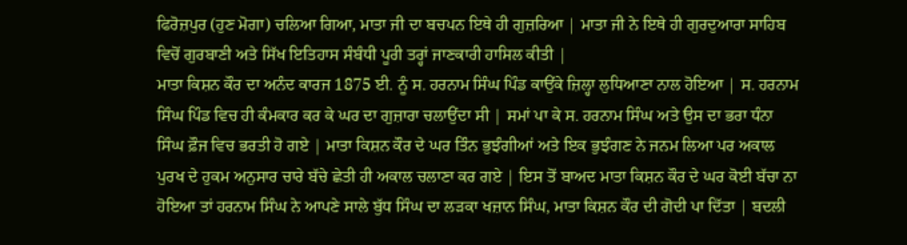ਫਿਰੋਜ਼ਪੁਰ (ਹੁਣ ਮੋਗਾ) ਚਲਿਆ ਗਿਆ, ਮਾਤਾ ਜੀ ਦਾ ਬਚਪਨ ਇਥੇ ਹੀ ਗੁਜ਼ਰਿਆ | ਮਾਤਾ ਜੀ ਨੇ ਇਥੇ ਹੀ ਗੁਰਦੁਆਰਾ ਸਾਹਿਬ ਵਿਚੋਂ ਗੁਰਬਾਣੀ ਅਤੇ ਸਿੱਖ ਇਤਿਹਾਸ ਸੰਬੰਧੀ ਪੂਰੀ ਤਰ੍ਹਾਂ ਜਾਣਕਾਰੀ ਹਾਸਿਲ ਕੀਤੀ |
ਮਾਤਾ ਕਿਸ਼ਨ ਕੌਰ ਦਾ ਅਨੰਦ ਕਾਰਜ 1875 ਈ. ਨੂੰ ਸ. ਹਰਨਾਮ ਸਿੰਘ ਪਿੰਡ ਕਾਉਂਕੇ ਜ਼ਿਲ੍ਹਾ ਲੁਧਿਆਣਾ ਨਾਲ ਹੋਇਆ | ਸ. ਹਰਨਾਮ ਸਿੰਘ ਪਿੰਡ ਵਿਚ ਹੀ ਕੰਮਕਾਰ ਕਰ ਕੇ ਘਰ ਦਾ ਗੁਜ਼ਾਰਾ ਚਲਾਉਂਦਾ ਸੀ | ਸਮਾਂ ਪਾ ਕੇ ਸ. ਹਰਨਾਮ ਸਿੰਘ ਅਤੇ ਉਸ ਦਾ ਭਰਾ ਧੰਨਾ ਸਿੰਘ ਫ਼ੌਜ ਵਿਚ ਭਰਤੀ ਹੋ ਗਏ | ਮਾਤਾ ਕਿਸ਼ਨ ਕੌਰ ਦੇ ਘਰ ਤਿੰਨ ਭੁਝੰਗੀਆਂ ਅਤੇ ਇਕ ਭੁਝੰਗਣ ਨੇ ਜਨਮ ਲਿਆ ਪਰ ਅਕਾਲ ਪੁਰਖ ਦੇ ਹੁਕਮ ਅਨੁਸਾਰ ਚਾਰੇ ਬੱਚੇ ਛੇਤੀ ਹੀ ਅਕਾਲ ਚਲਾਣਾ ਕਰ ਗਏ | ਇਸ ਤੋਂ ਬਾਅਦ ਮਾਤਾ ਕਿਸ਼ਨ ਕੌਰ ਦੇ ਘਰ ਕੋਈ ਬੱਚਾ ਨਾ ਹੋਇਆ ਤਾਂ ਹਰਨਾਮ ਸਿੰਘ ਨੇ ਆਪਣੇ ਸਾਲੇ ਬੁੱਧ ਸਿੰਘ ਦਾ ਲੜਕਾ ਖਜ਼ਾਨ ਸਿੰਘ, ਮਾਤਾ ਕਿਸ਼ਨ ਕੌਰ ਦੀ ਗੋਦੀ ਪਾ ਦਿੱਤਾ | ਬਦਲੀ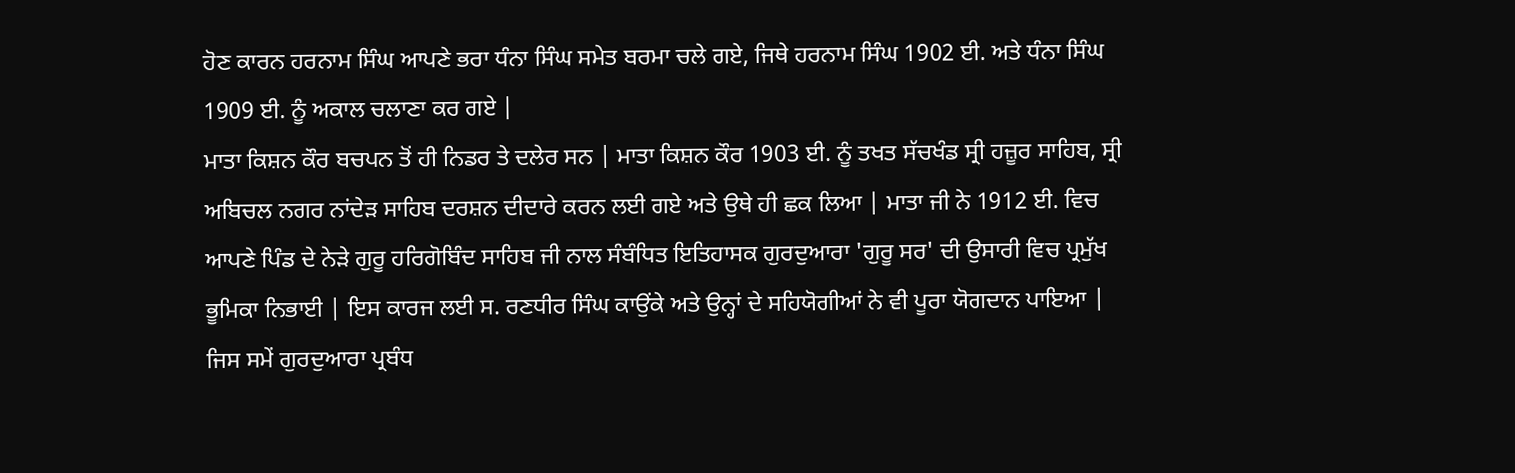ਹੋਣ ਕਾਰਨ ਹਰਨਾਮ ਸਿੰਘ ਆਪਣੇ ਭਰਾ ਧੰਨਾ ਸਿੰਘ ਸਮੇਤ ਬਰਮਾ ਚਲੇ ਗਏ, ਜਿਥੇ ਹਰਨਾਮ ਸਿੰਘ 1902 ਈ. ਅਤੇ ਧੰਨਾ ਸਿੰਘ 1909 ਈ. ਨੂੰ ਅਕਾਲ ਚਲਾਣਾ ਕਰ ਗਏ |
ਮਾਤਾ ਕਿਸ਼ਨ ਕੌਰ ਬਚਪਨ ਤੋਂ ਹੀ ਨਿਡਰ ਤੇ ਦਲੇਰ ਸਨ | ਮਾਤਾ ਕਿਸ਼ਨ ਕੌਰ 1903 ਈ. ਨੂੰ ਤਖਤ ਸੱਚਖੰਡ ਸ੍ਰੀ ਹਜ਼ੂਰ ਸਾਹਿਬ, ਸ੍ਰੀ ਅਬਿਚਲ ਨਗਰ ਨਾਂਦੇੜ ਸਾਹਿਬ ਦਰਸ਼ਨ ਦੀਦਾਰੇ ਕਰਨ ਲਈ ਗਏ ਅਤੇ ਉਥੇ ਹੀ ਛਕ ਲਿਆ | ਮਾਤਾ ਜੀ ਨੇ 1912 ਈ. ਵਿਚ ਆਪਣੇ ਪਿੰਡ ਦੇ ਨੇੜੇ ਗੁਰੂ ਹਰਿਗੋਬਿੰਦ ਸਾਹਿਬ ਜੀ ਨਾਲ ਸੰਬੰਧਿਤ ਇਤਿਹਾਸਕ ਗੁਰਦੁਆਰਾ 'ਗੁਰੂ ਸਰ' ਦੀ ਉਸਾਰੀ ਵਿਚ ਪ੍ਰਮੁੱਖ ਭੂਮਿਕਾ ਨਿਭਾਈ | ਇਸ ਕਾਰਜ ਲਈ ਸ. ਰਣਧੀਰ ਸਿੰਘ ਕਾਉਂਕੇ ਅਤੇ ਉਨ੍ਹਾਂ ਦੇ ਸਹਿਯੋਗੀਆਂ ਨੇ ਵੀ ਪੂਰਾ ਯੋਗਦਾਨ ਪਾਇਆ |
ਜਿਸ ਸਮੇਂ ਗੁਰਦੁਆਰਾ ਪ੍ਰਬੰਧ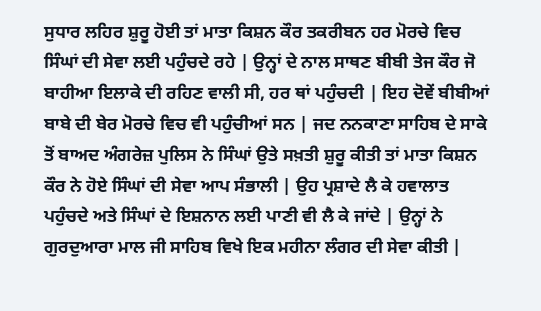ਸੁਧਾਰ ਲਹਿਰ ਸ਼ੁਰੂ ਹੋਈ ਤਾਂ ਮਾਤਾ ਕਿਸ਼ਨ ਕੌਰ ਤਕਰੀਬਨ ਹਰ ਮੋਰਚੇ ਵਿਚ ਸਿੰਘਾਂ ਦੀ ਸੇਵਾ ਲਈ ਪਹੁੰਚਦੇ ਰਹੇ | ਉਨ੍ਹਾਂ ਦੇ ਨਾਲ ਸਾਥਣ ਬੀਬੀ ਤੇਜ ਕੌਰ ਜੋ ਬਾਹੀਆ ਇਲਾਕੇ ਦੀ ਰਹਿਣ ਵਾਲੀ ਸੀ, ਹਰ ਥਾਂ ਪਹੁੰਚਦੀ | ਇਹ ਦੋਵੇਂ ਬੀਬੀਆਂ ਬਾਬੇ ਦੀ ਬੇਰ ਮੋਰਚੇ ਵਿਚ ਵੀ ਪਹੁੰਚੀਆਂ ਸਨ | ਜਦ ਨਨਕਾਣਾ ਸਾਹਿਬ ਦੇ ਸਾਕੇ ਤੋਂ ਬਾਅਦ ਅੰਗਰੇਜ਼ ਪੁਲਿਸ ਨੇ ਸਿੰਘਾਂ ਉਤੇ ਸਖ਼ਤੀ ਸ਼ੁਰੂ ਕੀਤੀ ਤਾਂ ਮਾਤਾ ਕਿਸ਼ਨ ਕੌਰ ਨੇ ਹੋਏ ਸਿੰਘਾਂ ਦੀ ਸੇਵਾ ਆਪ ਸੰਭਾਲੀ | ਉਹ ਪ੍ਰਸ਼ਾਦੇ ਲੈ ਕੇ ਹਵਾਲਾਤ ਪਹੁੰਚਦੇ ਅਤੇ ਸਿੰਘਾਂ ਦੇ ਇਸ਼ਨਾਨ ਲਈ ਪਾਣੀ ਵੀ ਲੈ ਕੇ ਜਾਂਦੇ | ਉਨ੍ਹਾਂ ਨੇ ਗੁਰਦੁਆਰਾ ਮਾਲ ਜੀ ਸਾਹਿਬ ਵਿਖੇ ਇਕ ਮਹੀਨਾ ਲੰਗਰ ਦੀ ਸੇਵਾ ਕੀਤੀ |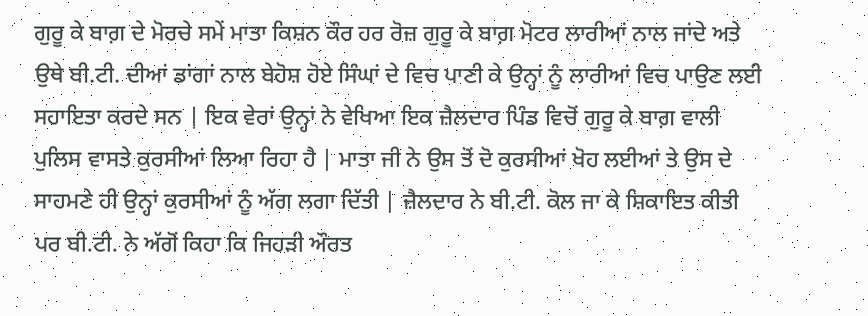ਗੁਰੂ ਕੇ ਬਾਗ਼ ਦੇ ਮੋਰਚੇ ਸਮੇਂ ਮਾਤਾ ਕਿਸ਼ਨ ਕੌਰ ਹਰ ਰੋਜ਼ ਗੁਰੂ ਕੇ ਬਾਗ਼ ਮੋਟਰ ਲਾਰੀਆਂ ਨਾਲ ਜਾਂਦੇ ਅਤੇ ਉਥੇ ਬੀ.ਟੀ. ਦੀਆਂ ਡਾਂਗਾਂ ਨਾਲ ਬੇਹੋਸ਼ ਹੋਏ ਸਿੰਘਾਂ ਦੇ ਵਿਚ ਪਾਣੀ ਕੇ ਉਨ੍ਹਾਂ ਨੂੰ ਲਾਰੀਆਂ ਵਿਚ ਪਾਉਣ ਲਈ ਸਹਾਇਤਾ ਕਰਦੇ ਸਨ | ਇਕ ਵੇਰਾਂ ਉਨ੍ਹਾਂ ਨੇ ਵੇਖਿਆ ਇਕ ਜ਼ੈਲਦਾਰ ਪਿੰਡ ਵਿਚੋਂ ਗੁਰੂ ਕੇ ਬਾਗ਼ ਵਾਲੀ ਪੁਲਿਸ ਵਾਸਤੇ ਕੁਰਸੀਆਂ ਲਿਆ ਰਿਹਾ ਹੈ | ਮਾਤਾ ਜੀ ਨੇ ਉਸ ਤੋਂ ਦੋ ਕੁਰਸੀਆਂ ਖੋਹ ਲਈਆਂ ਤੇ ਉਸ ਦੇ ਸਾਹਮਣੇ ਹੀ ਉਨ੍ਹਾਂ ਕੁਰਸੀਆਂ ਨੂੰ ਅੱਗ ਲਗਾ ਦਿੱਤੀ | ਜ਼ੈਲਦਾਰ ਨੇ ਬੀ.ਟੀ. ਕੋਲ ਜਾ ਕੇ ਸ਼ਿਕਾਇਤ ਕੀਤੀ ਪਰ ਬੀ.ਟੀ. ਨੇ ਅੱਗੋਂ ਕਿਹਾ ਕਿ ਜਿਹੜੀ ਔਰਤ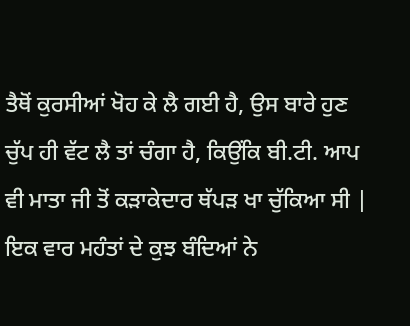ਤੈਥੋਂ ਕੁਰਸੀਆਂ ਖੋਹ ਕੇ ਲੈ ਗਈ ਹੈ, ਉਸ ਬਾਰੇ ਹੁਣ ਚੁੱਪ ਹੀ ਵੱਟ ਲੈ ਤਾਂ ਚੰਗਾ ਹੈ, ਕਿਉਂਕਿ ਬੀ.ਟੀ. ਆਪ ਵੀ ਮਾਤਾ ਜੀ ਤੋਂ ਕੜਾਕੇਦਾਰ ਥੱਪੜ ਖਾ ਚੁੱਕਿਆ ਸੀ |
ਇਕ ਵਾਰ ਮਹੰਤਾਂ ਦੇ ਕੁਝ ਬੰਦਿਆਂ ਨੇ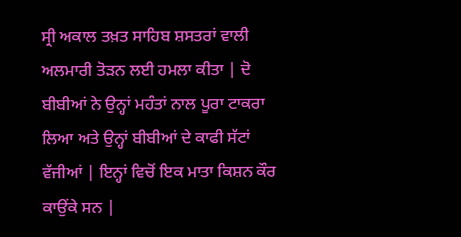ਸ੍ਰੀ ਅਕਾਲ ਤਖ਼ਤ ਸਾਹਿਬ ਸ਼ਸਤਰਾਂ ਵਾਲੀ ਅਲਮਾਰੀ ਤੋੜਨ ਲਈ ਹਮਲਾ ਕੀਤਾ | ਦੋ ਬੀਬੀਆਂ ਨੇ ਉਨ੍ਹਾਂ ਮਹੰਤਾਂ ਨਾਲ ਪੂਰਾ ਟਾਕਰਾ ਲਿਆ ਅਤੇ ਉਨ੍ਹਾਂ ਬੀਬੀਆਂ ਦੇ ਕਾਫੀ ਸੱਟਾਂ ਵੱਜੀਆਂ | ਇਨ੍ਹਾਂ ਵਿਚੋਂ ਇਕ ਮਾਤਾ ਕਿਸ਼ਨ ਕੌਰ ਕਾਉਂਕੇ ਸਨ |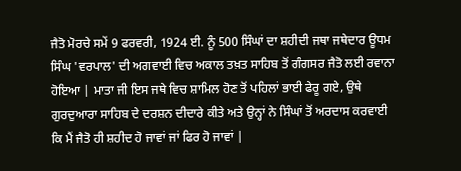ਜੈਤੋ ਮੋਰਚੇ ਸਮੇਂ 9 ਫਰਵਰੀ, 1924 ਈ. ਨੂੰ 500 ਸਿੰਘਾਂ ਦਾ ਸ਼ਹੀਦੀ ਜਥਾ ਜਥੇਦਾਰ ਊਧਮ ਸਿੰਘ 'ਵਰਪਾਲ' ਦੀ ਅਗਵਾਈ ਵਿਚ ਅਕਾਲ ਤਖ਼ਤ ਸਾਹਿਬ ਤੋਂ ਗੰਗਸਰ ਜੈਤੋ ਲਈ ਰਵਾਨਾ ਹੋਇਆ | ਮਾਤਾ ਜੀ ਇਸ ਜਥੇ ਵਿਚ ਸ਼ਾਮਿਲ ਹੋਣ ਤੋਂ ਪਹਿਲਾਂ ਭਾਈ ਫੇਰੂ ਗਏ, ਉਥੇ ਗੁਰਦੁਆਰਾ ਸਾਹਿਬ ਦੇ ਦਰਸ਼ਨ ਦੀਦਾਰੇ ਕੀਤੇ ਅਤੇ ਉਨ੍ਹਾਂ ਨੇ ਸਿੰਘਾਂ ਤੋਂ ਅਰਦਾਸ ਕਰਵਾਈ ਕਿ ਮੈਂ ਜੈਤੋ ਹੀ ਸ਼ਹੀਦ ਹੋ ਜਾਵਾਂ ਜਾਂ ਫਿਰ ਹੋ ਜਾਵਾਂ |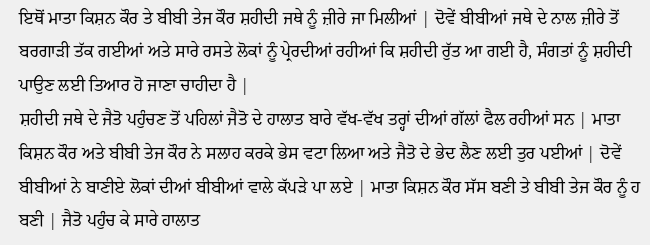ਇਥੋਂ ਮਾਤਾ ਕਿਸ਼ਨ ਕੌਰ ਤੇ ਬੀਬੀ ਤੇਜ ਕੌਰ ਸ਼ਹੀਦੀ ਜਥੇ ਨੂੰ ਜ਼ੀਰੇ ਜਾ ਮਿਲੀਆਂ | ਦੋਵੇਂ ਬੀਬੀਆਂ ਜਥੇ ਦੇ ਨਾਲ ਜ਼ੀਰੇ ਤੋਂ ਬਰਗਾੜੀ ਤੱਕ ਗਈਆਂ ਅਤੇ ਸਾਰੇ ਰਸਤੇ ਲੋਕਾਂ ਨੂੰ ਪ੍ਰੇਰਦੀਆਂ ਰਹੀਆਂ ਕਿ ਸ਼ਹੀਦੀ ਰੁੱਤ ਆ ਗਈ ਹੈ, ਸੰਗਤਾਂ ਨੂੰ ਸ਼ਹੀਦੀ ਪਾਉਣ ਲਈ ਤਿਆਰ ਹੋ ਜਾਣਾ ਚਾਹੀਦਾ ਹੈ |
ਸ਼ਹੀਦੀ ਜਥੇ ਦੇ ਜੈਤੋ ਪਹੁੰਚਣ ਤੋਂ ਪਹਿਲਾਂ ਜੈਤੋ ਦੇ ਹਾਲਾਤ ਬਾਰੇ ਵੱਖ-ਵੱਖ ਤਰ੍ਹਾਂ ਦੀਆਂ ਗੱਲਾਂ ਫੈਲ ਰਹੀਆਂ ਸਨ | ਮਾਤਾ ਕਿਸ਼ਨ ਕੌਰ ਅਤੇ ਬੀਬੀ ਤੇਜ ਕੌਰ ਨੇ ਸਲਾਹ ਕਰਕੇ ਭੇਸ ਵਟਾ ਲਿਆ ਅਤੇ ਜੈਤੋ ਦੇ ਭੇਦ ਲੈਣ ਲਈ ਤੁਰ ਪਈਆਂ | ਦੋਵੇਂ ਬੀਬੀਆਂ ਨੇ ਬਾਣੀਏ ਲੋਕਾਂ ਦੀਆਂ ਬੀਬੀਆਂ ਵਾਲੇ ਕੱਪੜੇ ਪਾ ਲਏ | ਮਾਤਾ ਕਿਸ਼ਨ ਕੌਰ ਸੱਸ ਬਣੀ ਤੇ ਬੀਬੀ ਤੇਜ ਕੌਰ ਨੂੰ ਹ ਬਣੀ | ਜੈਤੋ ਪਹੁੰਚ ਕੇ ਸਾਰੇ ਹਾਲਾਤ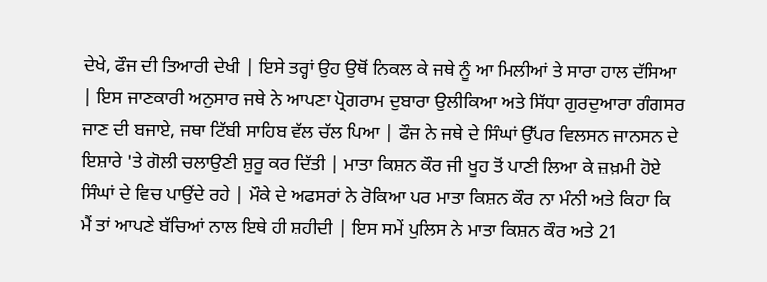ਦੇਖੇ, ਫੌਜ ਦੀ ਤਿਆਰੀ ਦੇਖੀ | ਇਸੇ ਤਰ੍ਹਾਂ ਉਹ ਉਥੋਂ ਨਿਕਲ ਕੇ ਜਥੇ ਨੂੰ ਆ ਮਿਲੀਆਂ ਤੇ ਸਾਰਾ ਹਾਲ ਦੱਸਿਆ | ਇਸ ਜਾਣਕਾਰੀ ਅਨੁਸਾਰ ਜਥੇ ਨੇ ਆਪਣਾ ਪ੍ਰੋਗਰਾਮ ਦੁਬਾਰਾ ਉਲੀਕਿਆ ਅਤੇ ਸਿੱਧਾ ਗੁਰਦੁਆਰਾ ਗੰਗਸਰ ਜਾਣ ਦੀ ਬਜਾਏ, ਜਥਾ ਟਿੱਬੀ ਸਾਹਿਬ ਵੱਲ ਚੱਲ ਪਿਆ | ਫੌਜ ਨੇ ਜਥੇ ਦੇ ਸਿੰਘਾਂ ਉੱਪਰ ਵਿਲਸਨ ਜਾਨਸਨ ਦੇ ਇਸ਼ਾਰੇ 'ਤੇ ਗੋਲੀ ਚਲਾਉਣੀ ਸ਼ੁਰੂ ਕਰ ਦਿੱਤੀ | ਮਾਤਾ ਕਿਸ਼ਨ ਕੌਰ ਜੀ ਖੂਹ ਤੋਂ ਪਾਣੀ ਲਿਆ ਕੇ ਜ਼ਖ਼ਮੀ ਹੋਏ ਸਿੰਘਾਂ ਦੇ ਵਿਚ ਪਾਉਂਦੇ ਰਹੇ | ਮੌਕੇ ਦੇ ਅਫਸਰਾਂ ਨੇ ਰੋਕਿਆ ਪਰ ਮਾਤਾ ਕਿਸ਼ਨ ਕੌਰ ਨਾ ਮੰਨੀ ਅਤੇ ਕਿਹਾ ਕਿ ਮੈਂ ਤਾਂ ਆਪਣੇ ਬੱਚਿਆਂ ਨਾਲ ਇਥੇ ਹੀ ਸ਼ਹੀਦੀ | ਇਸ ਸਮੇਂ ਪੁਲਿਸ ਨੇ ਮਾਤਾ ਕਿਸ਼ਨ ਕੌਰ ਅਤੇ 21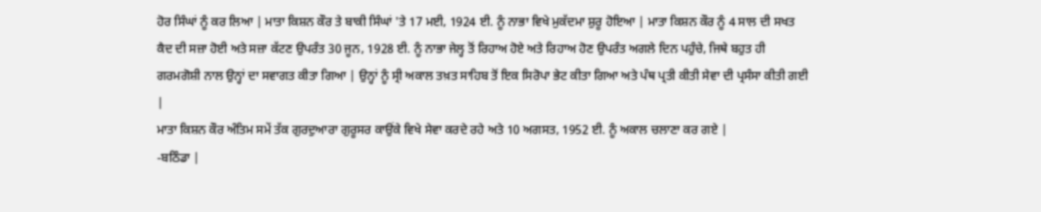ਹੋਰ ਸਿੰਘਾਂ ਨੂੰ ਕਰ ਲਿਆ | ਮਾਤਾ ਕਿਸ਼ਨ ਕੌਰ ਤੇ ਬਾਕੀ ਸਿੰਘਾਂ 'ਤੇ 17 ਮਈ, 1924 ਈ. ਨੂੰ ਨਾਭਾ ਵਿਖੇ ਮੁਕੱਦਮਾ ਸ਼ੁਰੂ ਹੋਇਆ | ਮਾਤਾ ਕਿਸ਼ਨ ਕੌਰ ਨੂੰ 4 ਸਾਲ ਦੀ ਸਖਤ ਕੈਦ ਦੀ ਸਜ਼ਾ ਹੋਈ ਅਤੇ ਸਜ਼ਾ ਕੱਟਣ ਉਪਰੰਤ 30 ਜੂਨ, 1928 ਈ. ਨੂੰ ਨਾਭਾ ਜੇਲ੍ਹ ਤੋਂ ਰਿਹਾਅ ਹੋਏ ਅਤੇ ਰਿਹਾਅ ਹੋਣ ਉਪਰੰਤ ਅਗਲੇ ਦਿਨ ਪਹੁੰਚੇ, ਜਿਥੇ ਬਹੁਤ ਹੀ ਗਰਮਗੋਸ਼ੀ ਨਾਲ ਉਨ੍ਹਾਂ ਦਾ ਸਵਾਗਤ ਕੀਤਾ ਗਿਆ | ਉਨ੍ਹਾਂ ਨੂੰ ਸ੍ਰੀ ਅਕਾਲ ਤਖ਼ਤ ਸਾਹਿਬ ਤੋਂ ਇਕ ਸਿਰੋਪਾ ਭੇਟ ਕੀਤਾ ਗਿਆ ਅਤੇ ਪੰਥ ਪ੍ਰਤੀ ਕੀਤੀ ਸੇਵਾ ਦੀ ਪ੍ਰਸੰਸਾ ਕੀਤੀ ਗਈ |
ਮਾਤਾ ਕਿਸ਼ਨ ਕੌਰ ਅੰਤਿਮ ਸਮੇਂ ਤੱਕ ਗੁਰਦੁਆਰਾ ਗੁਰੂਸਰ ਕਾਉਂਕੇ ਵਿਖੇ ਸੇਵਾ ਕਰਦੇ ਰਹੇ ਅਤੇ 10 ਅਗਸਤ, 1952 ਈ. ਨੂੰ ਅਕਾਲ ਚਲਾਣਾ ਕਰ ਗਏ |
-ਬਠਿੰਡਾ |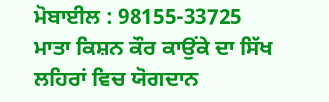ਮੋਬਾਈਲ : 98155-33725
ਮਾਤਾ ਕਿਸ਼ਨ ਕੌਰ ਕਾਉਂਕੇ ਦਾ ਸਿੱਖ ਲਹਿਰਾਂ ਵਿਚ ਯੋਗਦਾਨ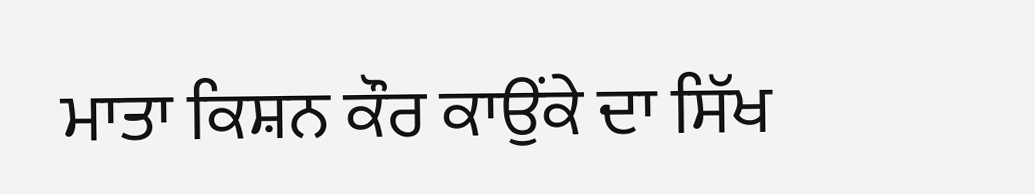ਮਾਤਾ ਕਿਸ਼ਨ ਕੌਰ ਕਾਉਂਕੇ ਦਾ ਸਿੱਖ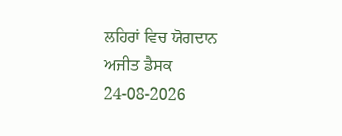ਲਹਿਰਾਂ ਵਿਚ ਯੋਗਦਾਨ
ਅਜੀਤ ਡੈਸਕ
24-08-2026